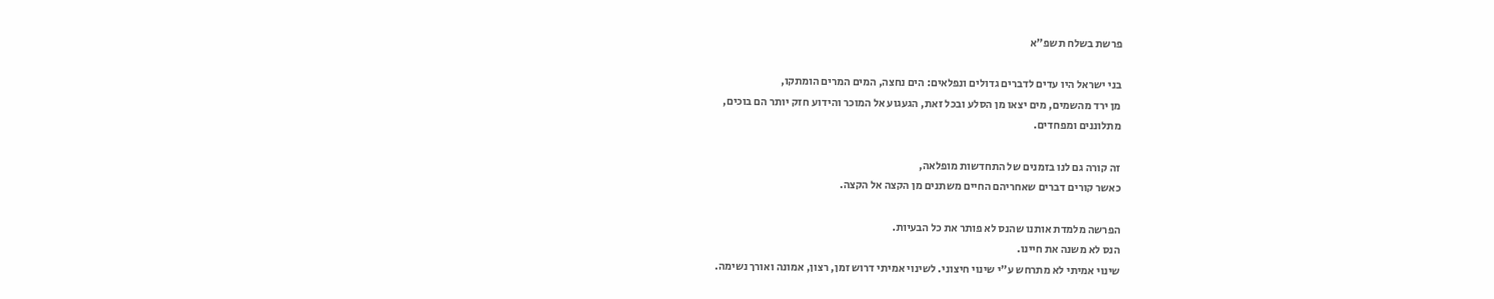פרשת בשלח תשפ"א

בני ישראל היו עדים לדברים גדולים ונפלאים: הים נחצה, המים המרים הומתקו,
מן ירד מהשמים, מים יצאו מן הסלע ובכל זאת, הגעגוע אל המוכר והידוע חזק יותר הם בוכים,
מתלוננים ומפחדים.

זה קורה גם לנו בזמנים של התחדשות מופלאה,
כאשר קורים דברים שאחריהם החיים משתנים מן הקצה אל הקצה.

הפרשה מלמדת אותנו שהנס לא פותר את כל הבעיות.
הנס לא משנה את חיינו.
שינוי אמיתי לא מתרחש ע"י שינוי חיצוני. לשינוי אמיתי דרוש זמן, רצון, אמונה ואורך נשימה.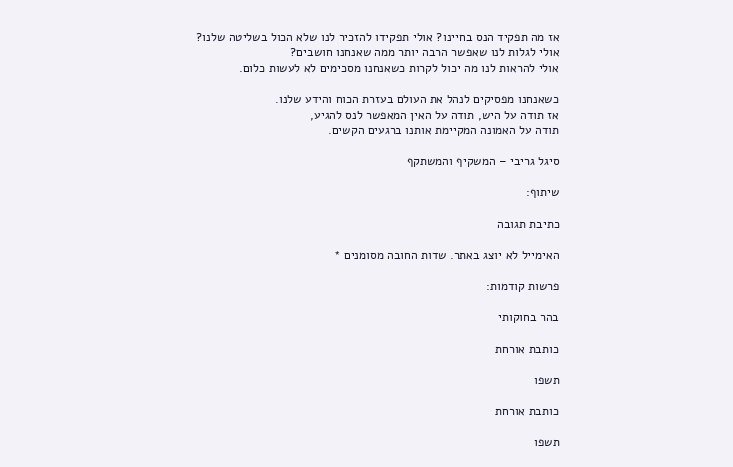אז מה תפקיד הנס בחיינו? אולי תפקידו להזכיר לנו שלא הכול בשליטה שלנו?
אולי לגלות לנו שאפשר הרבה יותר ממה שאנחנו חושבים?
אולי להראות לנו מה יכול לקרות כשאנחנו מסכימים לא לעשות כלום.

כשאנחנו מפסיקים לנהל את העולם בעזרת הכוח והידע שלנו.
אז תודה על היש, תודה על האין המאפשר לנס להגיע,
תודה על האמונה המקיימת אותנו ברגעים הקשים.

סיגל גריבי – המשקיף והמשתקף

שיתוף:

כתיבת תגובה

האימייל לא יוצג באתר. שדות החובה מסומנים *

פרשות קודמות:

בהר בחוקותי

כותבת אורחת

תשפו

כותבת אורחת

תשפו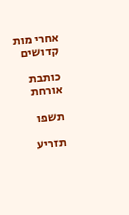אחרי מות קדושים

כותבת אורחת

תשפו

תזריע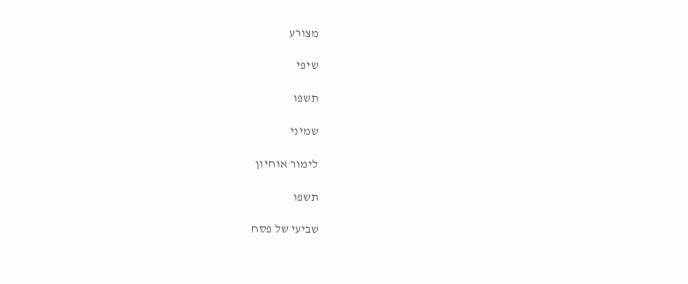מצורע

שיפי

תשפו

שמיני

לימור אוחיון

תשפו

שביעי של פסח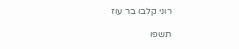רוני קלבו בר עוז

תשפו